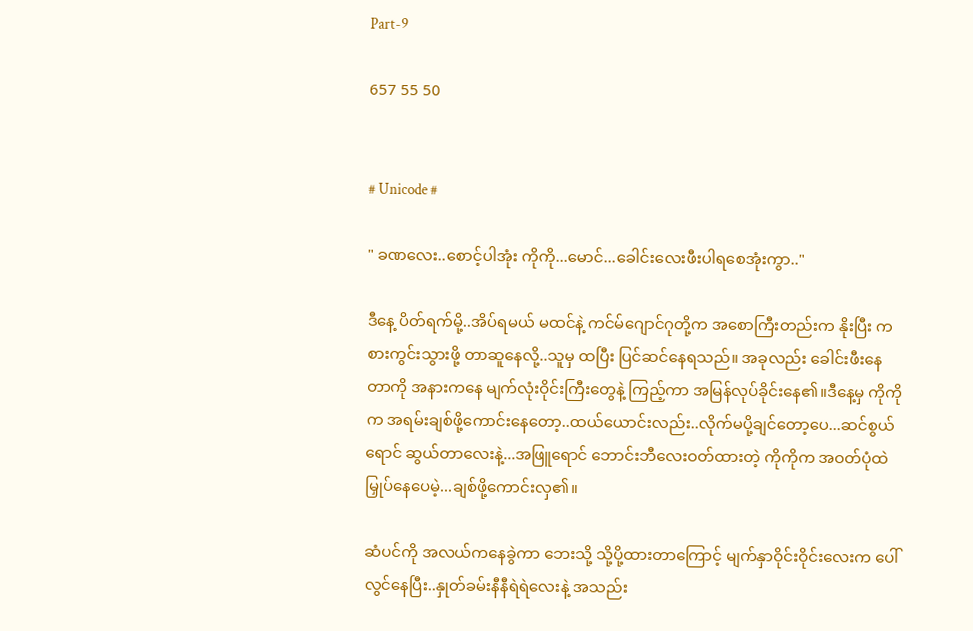Part-9

657 55 50


# Unicode #

" ခဏလေး..စောင့်ပါအုံး ကိုကို...မောင်...ခေါင်းလေးဖီးပါရစေအုံးကွာ.."

ဒီနေ့ ပိတ်ရက်မို့..အိပ်ရမယ် မထင်နဲ့ ကင်မ်ဂျောင်ဂုတို့က အစောကြီးတည်းက နိုးပြီး ကစားကွင်းသွားဖို့ တာဆူနေလို့..သူမှ ထပြီး ပြင်ဆင်နေရသည်။ အခုလည်း ခေါင်းဖီးနေတာကို အနားကနေ မျက်လုံးဝိုင်းကြီးတွေနဲ့ ကြည့်ကာ အမြန်လုပ်ခိုင်းနေ၏။ဒီနေ့မှ ကိုကိုက အရမ်းချစ်ဖို့ကောင်းနေတော့..ထယ်ယောင်းလည်း..လိုက်မပို့ချင်တော့ပေ...ဆင်စွယ်ရောင် ဆွယ်တာလေးနဲ့...အဖြူရောင် ဘောင်းဘီလေးဝတ်ထားတဲ့ ကိုကိုက အဝတ်ပုံထဲမြှုပ်နေပေမဲ့...ချစ်ဖို့ကောင်းလှ၏။

ဆံပင်ကို အလယ်ကနေခွဲကာ ဘေးသို့ သို့ပို့ထားတာကြောင့် မျက်နှာဝိုင်းဝိုင်းလေးက ပေါ်လွင်နေပြီး..နှုတ်ခမ်းနီနီရဲရဲလေးနဲ့ အသည်း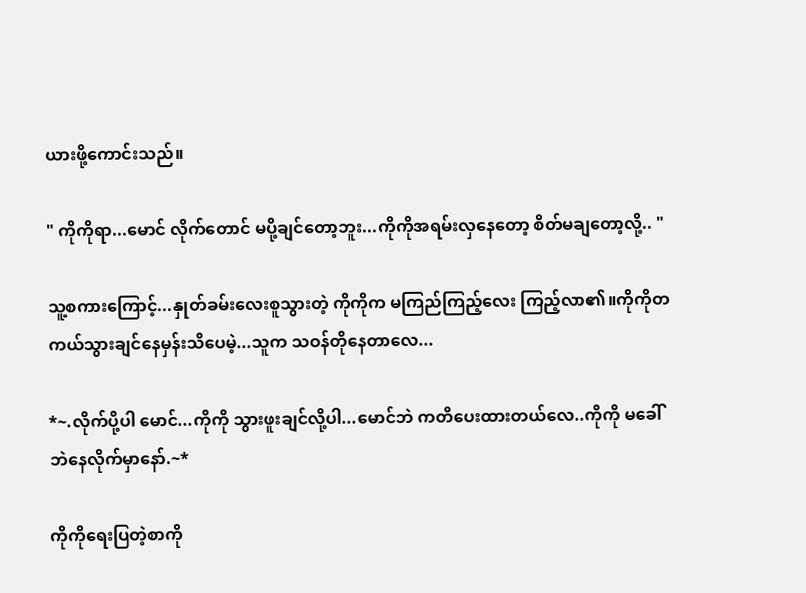ယားဖို့ကောင်းသည်။

" ကိုကိုရာ...မောင် လိုက်တောင် မပို့ချင်တော့ဘူး...ကိုကိုအရမ်းလှနေတော့ စိတ်မချတော့လို့.. "

သူ့စကားကြောင့်...နှုတ်ခမ်းလေးစူသွားတဲ့ ကိုကိုက မကြည်ကြည့်လေး ကြည့်လာ၏။ကိုကိုတကယ်သွားချင်နေမှန်းသိပေမဲ့...သူက သဝန်တိုနေတာလေ...

*~.လိုက်ပို့ပါ မောင်...ကိုကို သွားဖူးချင်လို့ပါ...မောင်ဘဲ ကတိပေးထားတယ်လေ..ကိုကို မခေါ်ဘဲနေလိုက်မှာနော်.~*

ကိုကိုရေးပြတဲ့စာကို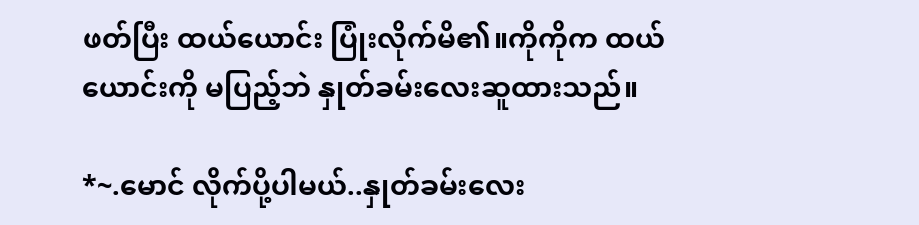ဖတ်ပြီး ထယ်ယောင်း ပြုံးလိုက်မိ၏။ကိုကိုက ထယ်ယောင်းကို မပြည့်ဘဲ နှုတ်ခမ်းလေးဆူထားသည်။

*~.မောင် လိုက်ပို့ပါမယ်..နှုတ်ခမ်းလေး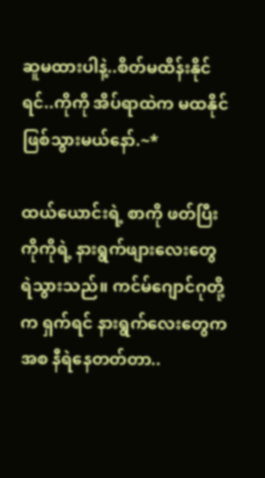ဆူမထားပါနဲ့..စိတ်မထိန်းနိုင်ရင်..ကိုကို အိပ်ရာထဲက မထနိုင်ဖြစ်သွားမယ်နော်.~*

ထယ်ယောင်းရဲ့ စာကို ဖတ်ပြီး ကိုကိုရဲ့ နားရွက်ဖျားလေးတွေ ရဲသွားသည်။ ကင်မ်ဂျောင်ဂုတို့က ရှက်ရင် နားရွက်လေးတွေက အစ နီရဲနေတတ်တာ..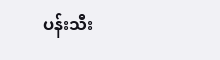ပန်းသီး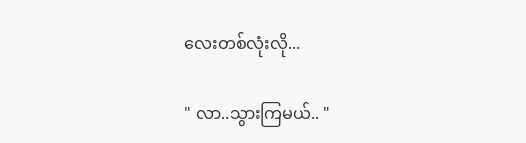လေးတစ်လုံးလို...

" လာ..သွားကြမယ်.. "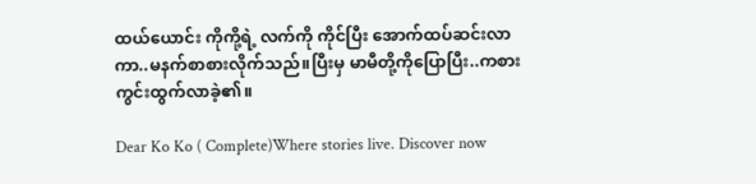ထယ်ယောင်း ကိုကို့ရဲ့ လက်ကို ကိုင်ပြီး အောက်ထပ်ဆင်းလာကာ..မနက်စာစားလိုက်သည်။ပြီးမှ မာမီတို့ကိုပြောပြီး..ကစားကွင်းထွက်လာခဲ့၏။

Dear Ko Ko ( Complete)Where stories live. Discover now